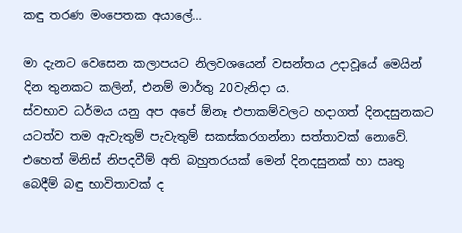කඳු තරණ මංපෙතක අයාලේ…

මා දැනට වෙසෙන කලාපයට නිලවශයෙන් වසන්තය උදාවූයේ මෙයින් දින තුනකට කලින්, එනම් මාර්තු 20වැනිදා ය.
ස්වභාව ධර්මය යනු අප අපේ ඕනෑ එපාකම්වලට හදාගත් දිනදසුනකට යටත්ව තම ඇවැතුම් පැවැතුම් සකස්කරගන්නා සත්තාවක් නොවේ. එහෙත් මිනිස් නිපදවීම් අති බහුතරයක් මෙන් දිනදසුනක් හා ඍතු බෙදීම් බඳු භාවිතාවක් ද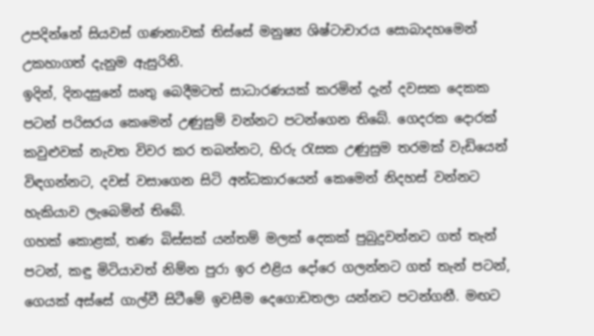උපදින්නේ සියවස් ගණනාවක් තිස්සේ මනුෂ්‍ය ශිෂ්ටාචාරය සොබාදහමෙන් උකහාගත් දැනුම ඇසුරිනි.
ඉදින්, දිනදසුනේ ඍතු බෙදීමටත් සාධාරණයක් කරමින් දැන් දවසක දෙකක පටන් පරිසරය කෙමෙන් උණුසුම් වන්නට පටන්ගෙන තිබේ. ගෙදරක දොරක් කවුළුවක් නැවත විවර කර තබන්නට, හිරු රැසක උණුසුම තරමක් වැඩියෙන් විඳගන්නට, දවස් වසාගෙන සිටි අන්ධකාරයෙන් කෙමෙන් නිදහස් වන්නට හැකියාව ලැබෙමින් තිබේ.
ගහක් කොළක්, තණ බිස්සක් යන්තම් මලක් දෙකක් පුබුදුවන්නට ගත් තැන් පටන්, කඳු මිටියාවත් නිම්න පුරා ඉර එළිය දෝරෙ ගලන්නට ගත් තැන් පටන්, ගෙයක් අස්සේ ගාල්වී සිටීමේ ඉවසීම දෙගොඩතලා යන්නට පටන්ගනී. මඟට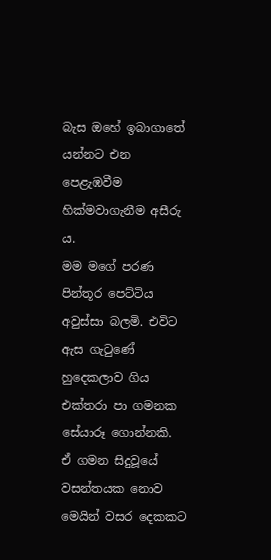බැස ඔහේ ඉබාගාතේ යන්නට එන පෙළැඹවීම හික්මවාගැනීම අසීරු ය.
මම මගේ පරණ පින්තූර පෙට්ටිය අවුස්සා බලමි. එවිට ඇස ගැටුණේ හුදෙකලාව ගිය එක්තරා පා ගමනක සේයාරූ ගොන්නකි.
ඒ ගමන සිදුවූයේ වසන්තයක නොව මෙයින් වසර දෙකකට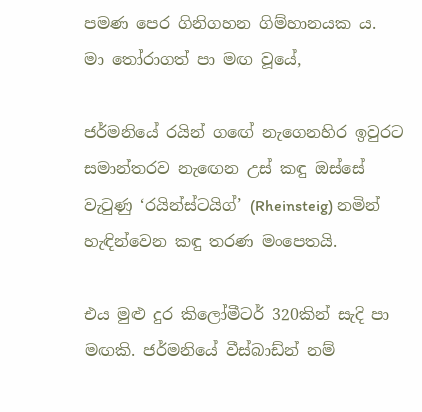පමණ පෙර ගිනිගහන ගිම්හානයක ය.
මා තෝරාගත් පා මඟ වූයේ,

ජර්මනියේ රයින් ගඟේ නැගෙනහිර ඉවුරට සමාන්තරව නැඟෙන උස් කඳු ඔස්සේ වැටුණු ‘රයින්ස්ටයිග්’ (Rheinsteig) නමින් හැඳින්වෙන කඳු තරණ මංපෙතයි.

එය මුළු දුර කිලෝමීටර් 320කින් සැදි පා මඟකි. ජර්මනියේ වීස්බාඩ්න් නම්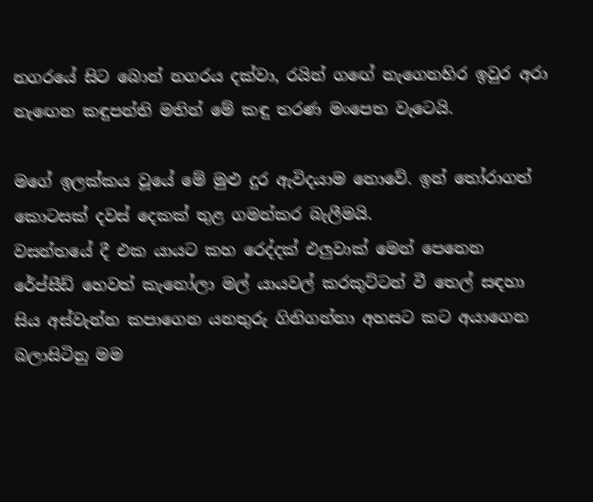නගරයේ සිට බොන් නගරය දක්වා, රයින් ගඟේ නැගෙනහිර ඉවුර අරා නැඟෙන කඳුපන්ති මතින් මේ කඳු තරණ මංපෙත වැටෙයි.

මගේ ඉලක්කය වූයේ මේ මුළු දුර ඇවිදයාම නොවේ. ඉන් තෝරාගත් කොටසක් දවස් දෙකක් තුළ ගමන්කර බැලීමයි.
වසන්තයේ දී එක යායට කහ රෙද්දක් එලුවාක් මෙන් පෙනෙන රේප්සීඩ් හෙවත් කැනෝලා මල් යායවල් කරකුට්ටන් වී තෙල් සඳහා සිය අස්වැන්න කපාගෙන යනතුරු ගිනිගන්නා අහසට කට අයාගෙන බලාසිටිනු මම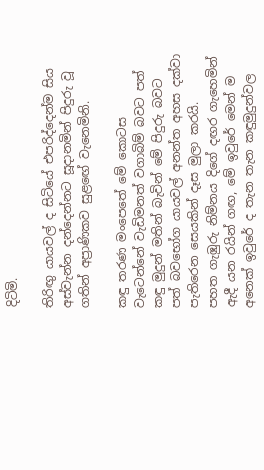දිටිමි.

තිරිඟු යායවල් ද සිටියේ එපරිද්දෙන්ම සිය අස්වැන්න දන්දෙන්නට සූදානමින් පිදුරු වූ ගතින් අප්‍රාණිකව සුළඟේ වැනෙමිනි.

කඳු තරණ මංපෙතේ මේ කොටස වැටෙන්නේ වැඩිමනත් වගාබිම් බවට පත් කඳු මුදුන් මතින් බැවින් මේ පිදුරු බවට පත් බවභෝග යායවල් අනන්ත අහස දක්වා පැතිරෙන සෙයකින් දෑස මුලා කරයි.
පහත ගැඹුරු නිම්නය දිගේ දඟර ගැහෙමින් ඇදී යන රයින් ගඟ, මේ ඉවුරේ මෙන් ම අනෙක් ඉවුරේ ද තැන තැන කඳුමුදුන්වල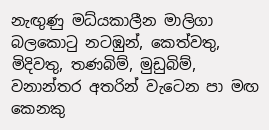නැඟුණු මධ්යකාලීන මාලිගා බලකොටු නටඹුන්, කෙත්වතු, මිදිවතු, තණබිම්, මුඩුබිම්, වනාන්තර අතරින් වැටෙන පා මඟ කෙනකු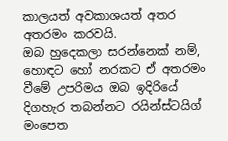කාලයත් අවකාශයත් අතර අතරමං කරවයි‍.
ඔබ හුදෙකලා සරන්නෙක් නම්, හොඳට හෝ නරකට ඒ අතරමං වීමේ උපරිමය ඔබ ඉදිරියේ දිගහැර තබන්නට රයින්ස්ටයිග් මංපෙත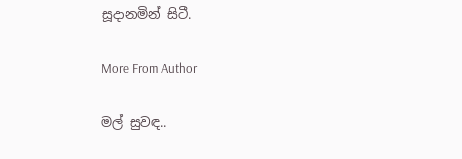සූදානමින් සිටී.

More From Author

මල් සුවඳ..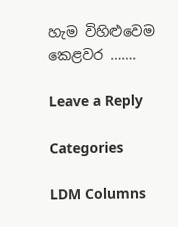හැම විහිළුවෙම කෙළවර …….

Leave a Reply

Categories

LDM Columns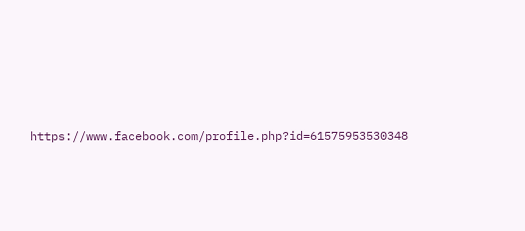https://www.facebook.com/profile.php?id=61575953530348